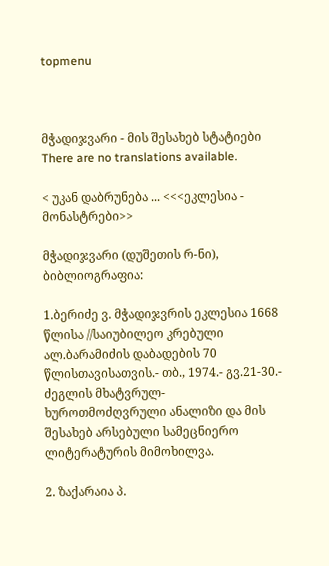topmenu



მჭადიჯვარი - მის შესახებ სტატიები
There are no translations available.

< უკან დაბრუნება ... <<<ეკლესია - მონასტრები>>

მჭადიჯვარი (დუშეთის რ-ნი), ბიბლიოგრაფია:

1.ბერიძე ვ. მჭადიჯვრის ეკლესია 1668 წლისა //საიუბილეო კრებული ალ.ბარამიძის დაბადების 70 წლისთავისათვის.- თბ., 1974.- გვ.21-30.- ძეგლის მხატვრულ-ხუროთმოძღვრული ანალიზი და მის შესახებ არსებული სამეცნიერო ლიტერატურის მიმოხილვა.

2. ზაქარაია პ.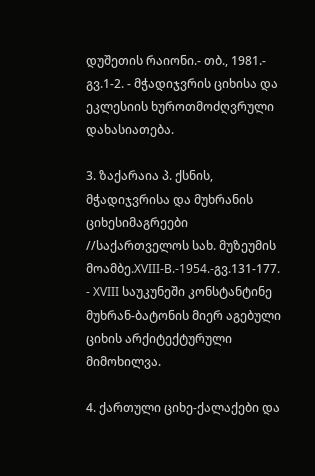დუშეთის რაიონი.- თბ., 1981.- გვ.1-2. - მჭადიჯვრის ციხისა და ეკლესიის ხუროთმოძღვრული დახასიათება.

3. ზაქარაია პ. ქსნის, მჭადიჯვრისა და მუხრანის ციხესიმაგრეები //საქართველოს სახ. მუზეუმის მოამბე.XVIII-B.-1954.-გვ.131-177. - XVIII საუკუნეში კონსტანტინე მუხრან-ბატონის მიერ აგებული ციხის არქიტექტურული მიმოხილვა.

4. ქართული ციხე-ქალაქები და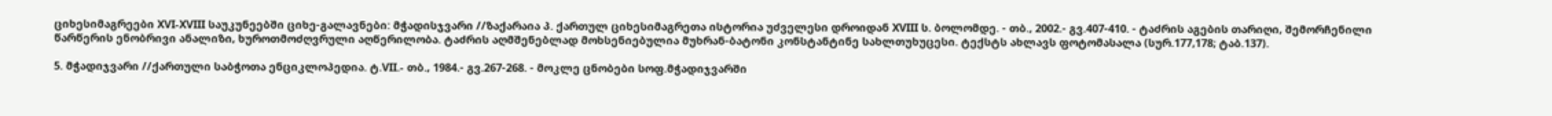ციხესიმაგრეები XVI-XVIII საუკუნეებში ციხე-გალავნები: მჭადისჯვარი //ზაქარაია პ. ქართულ ციხესიმაგრეთა ისტორია უძველესი დროიდან XVIII ს. ბოლომდე. - თბ., 2002.- გვ.407-410. - ტაძრის აგების თარიღი, შემორჩენილი წარწერის ენობრივი ანალიზი, ხუროთმოძღვრული აღწერილობა. ტაძრის აღმშენებლად მოხსენიებულია მუხრან-ბატონი კონსტანტინე სახლთუხუცესი. ტექსტს ახლავს ფოტომასალა (სურ.177,178; ტაბ.137).

5. მჭადიჯვარი //ქართული საბჭოთა ენციკლოპედია. ტ.VII.- თბ., 1984.- გვ.267-268. - მოკლე ცნობები სოფ.მჭადიჯვარში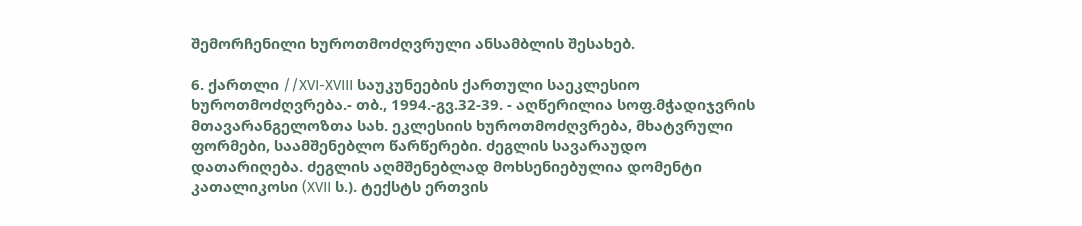შემორჩენილი ხუროთმოძღვრული ანსამბლის შესახებ.

6. ქართლი //XVI-XVIII საუკუნეების ქართული საეკლესიო ხუროთმოძღვრება.- თბ., 1994.-გვ.32-39. - აღწერილია სოფ.მჭადიჯვრის მთავარანგელოზთა სახ. ეკლესიის ხუროთმოძღვრება, მხატვრული ფორმები, საამშენებლო წარწერები. ძეგლის სავარაუდო დათარიღება. ძეგლის აღმშენებლად მოხსენიებულია დომენტი კათალიკოსი (XVII ს.). ტექსტს ერთვის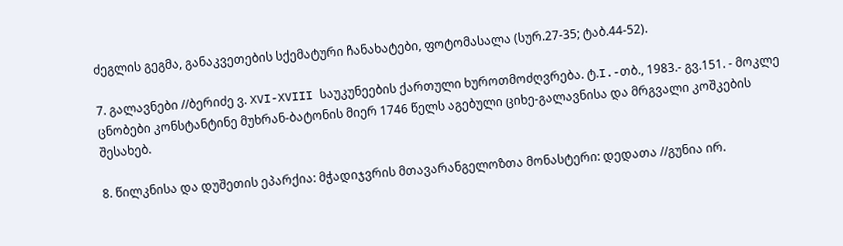ძეგლის გეგმა, განაკვეთების სქემატური ჩანახატები, ფოტომასალა (სურ.27-35; ტაბ.44-52).

7. გალავნები //ბერიძე ვ. XVI-XVIII საუკუნეების ქართული ხუროთმოძღვრება. ტ.I.-თბ., 1983.- გვ.151. - მოკლე ცნობები კონსტანტინე მუხრან-ბატონის მიერ 1746 წელს აგებული ციხე-გალავნისა და მრგვალი კოშკების შესახებ.

8. წილკნისა და დუშეთის ეპარქია: მჭადიჯვრის მთავარანგელოზთა მონასტერი: დედათა //გუნია ირ.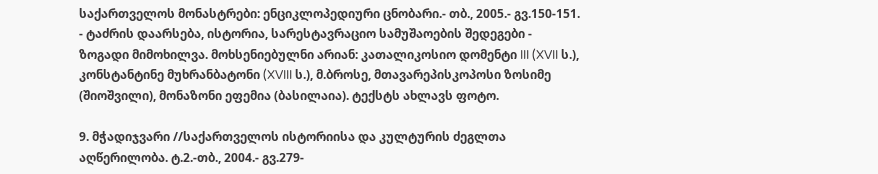საქართველოს მონასტრები: ენციკლოპედიური ცნობარი.- თბ., 2005.- გვ.150-151. - ტაძრის დაარსება, ისტორია, სარესტავრაციო სამუშაოების შედეგები - ზოგადი მიმოხილვა. მოხსენიებულნი არიან: კათალიკოსიო დომენტი III (XVII ს.), კონსტანტინე მუხრანბატონი (XVIII ს.), მ.ბროსე, მთავარეპისკოპოსი ზოსიმე (შიოშვილი), მონაზონი ეფემია (ბასილაია). ტექსტს ახლავს ფოტო.

9. მჭადიჯვარი //საქართველოს ისტორიისა და კულტურის ძეგლთა აღწერილობა. ტ.2.-თბ., 2004.- გვ.279-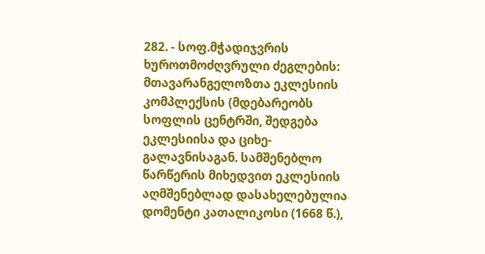282. - სოფ.მჭადიჯვრის ხუროთმოძღვრული ძეგლების: მთავარანგელოზთა ეკლესიის კომპლექსის (მდებარეობს სოფლის ცენტრში, შედგება ეკლესიისა და ციხე-გალავნისაგან. სამშენებლო წარწერის მიხედვით ეკლესიის აღმშენებლად დასახელებულია დომენტი კათალიკოსი (1668 წ.),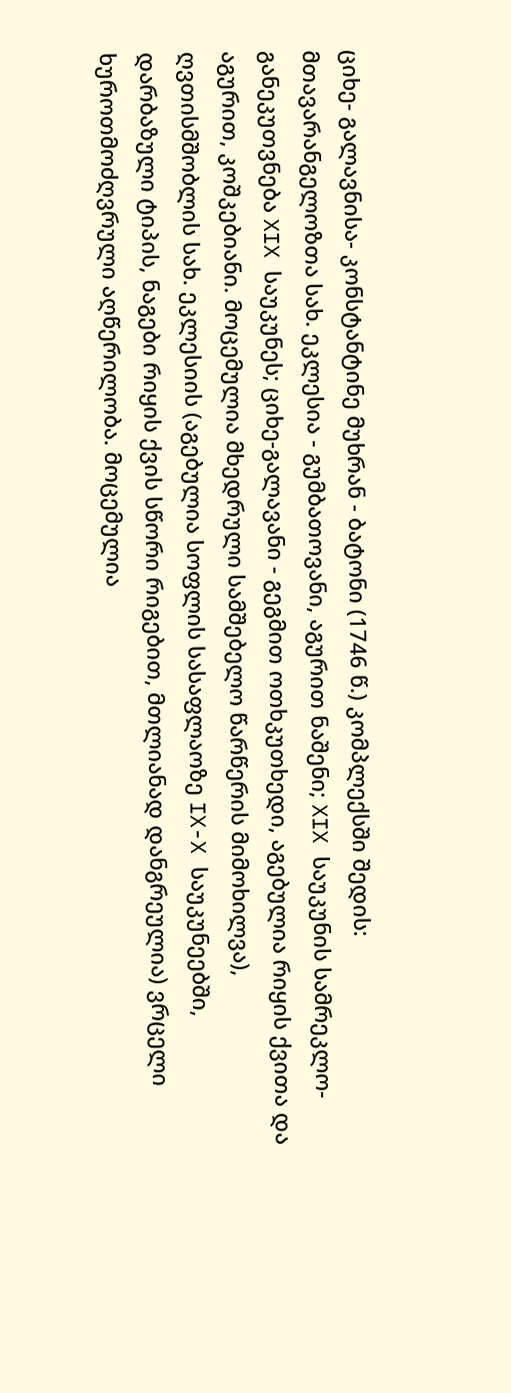ციხე- გალავნისა- კონსტანტინე მუხრან - ბატონი (1746 წ.) კომპლექსში შედის: მთავარანგელოზთა სახ. ეკლესია - გუმბათოვანი, აგურით ნაშენი; XIX საუკუნის სამრეკლო-განეკუთვნება XIX საუკუნეს; ციხე-გალავანი - გეგმით ოთხკუთხედი, აგებულია რიყის ქვითა და აგურით, კოშკებიანი. მოცემულია მხედრული სამშებელო წარწერის მიმოხილვა), ღვთისმშობლის სახ. ეკლესიის (აგებულია სოფლის სასაფლაოზე IX-X საუკუნეებში, დარბაზული ტიპის, ნაგები რიყის ქვის სწორი რიგებით, მთლიანად დანგრეულია) ვრცელი ხუროთმოძღვრული აღწერილობა. მოცემულია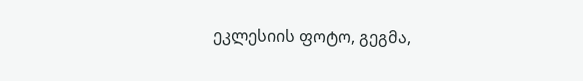ეკლესიის ფოტო, გეგმა,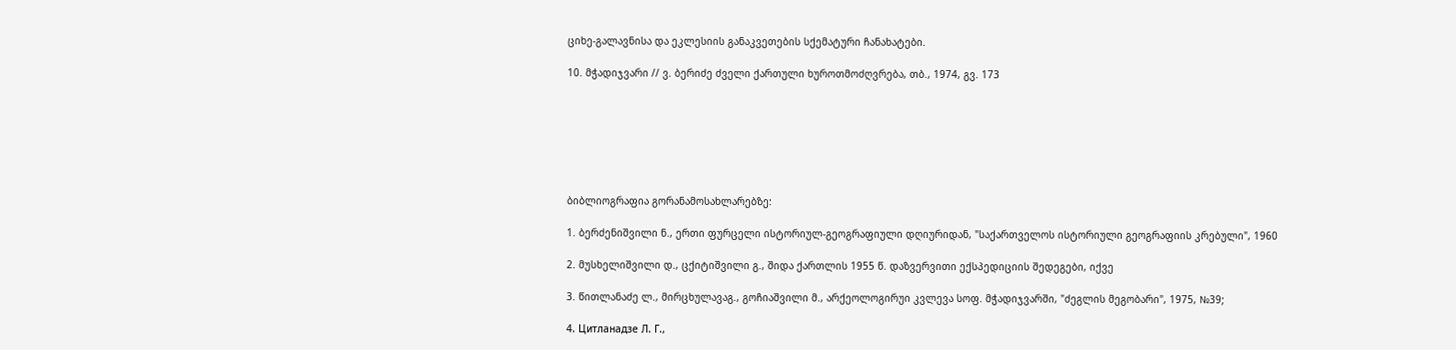ციხე-გალავნისა და ეკლესიის განაკვეთების სქემატური ჩანახატები.

10. მჭადიჯვარი // ვ. ბერიძე ძველი ქართული ხუროთმოძღვრება, თბ., 1974, გვ. 173







ბიბლიოგრაფია გორანამოსახლარებზე:

1. ბერძენიშვილი ნ., ერთი ფურცელი ისტორიულ-გეოგრაფიული დღიურიდან, "საქართველოს ისტორიული გეოგრაფიის კრებული", 1960

2. მუსხელიშვილი დ., ცქიტიშვილი გ., შიდა ქართლის 1955 წ. დაზვერვითი ექსპედიციის შედეგები, იქვე

3. წითლანაძე ლ., მირცხულავაგ., გოჩიაშვილი მ., არქეოლოგირუი კვლევა სოფ. მჭადიჯვარში, "ძეგლის მეგობარი", 1975, №39;

4. Цитланадзе Л. Г.,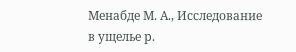Менабде М. А., Исследование в ущелье р.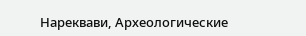Нареквави, Археологические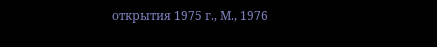открытия 1975 г., М., 1976